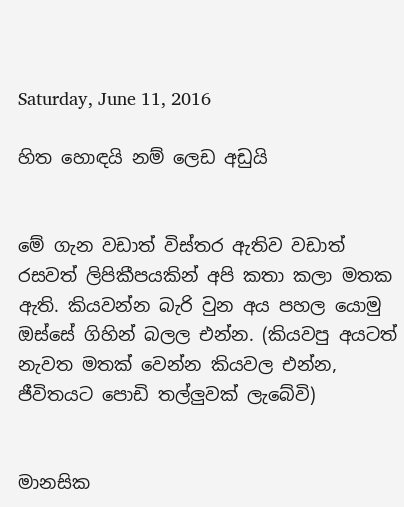Saturday, June 11, 2016

හිත හොඳයි නම් ලෙඩ අඩුයි


මේ ගැන වඩාත් විස්තර ඇතිව වඩාත් රසවත් ලිපිකීපයකින් අපි කතා කලා මතක ඇති. කියවන්න බැරි වුන අය පහල යොමු ඔස්සේ ගිහින් බලල එන්න. (කියවපු අයටත් නැවත මතක් වෙන්න කියවල එන්න, ජීවිතයට පොඩි තල්ලුවක් ලැබේවි)


මානසික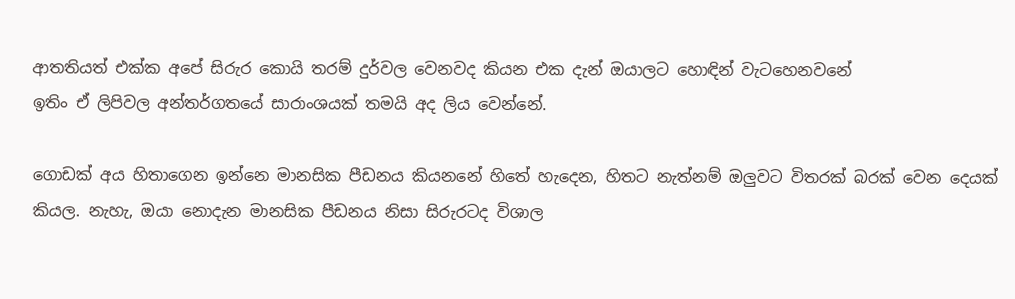ආතතියත් එක්ක අපේ සිරුර කොයි තරම් දුර්වල වෙනවද කියන එක දැන් ඔයාලට හොඳින් වැටහෙනවනේ
ඉතිං ඒ ලිපිවල අන්තර්ගතයේ සාරාංශයක් තමයි අද ලිය වෙන්නේ.

ගොඩක් අය හිතාගෙන ඉන්නෙ මානසික පීඩනය කියනනේ හිතේ හැදෙන, හිතට නැත්නම් ඔලුවට විතරක් බරක් වෙන දෙයක් කියල. නැහැ, ඔයා නොදැන මානසික පීඩනය නිසා සිරුරටද විශාල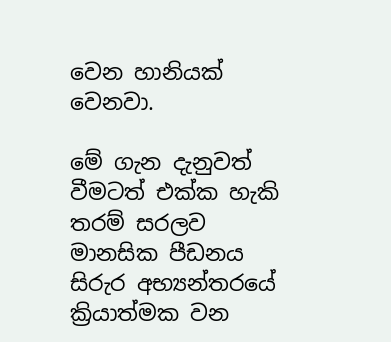වෙන හානියක් වෙනවා.

මේ ගැන දැනුවත් වීමටත් එක්ක හැකි තරම් සරලව මානසික පීඩනය සිරුර අභ්‍යන්තරයේ ක්‍රියාත්මක වන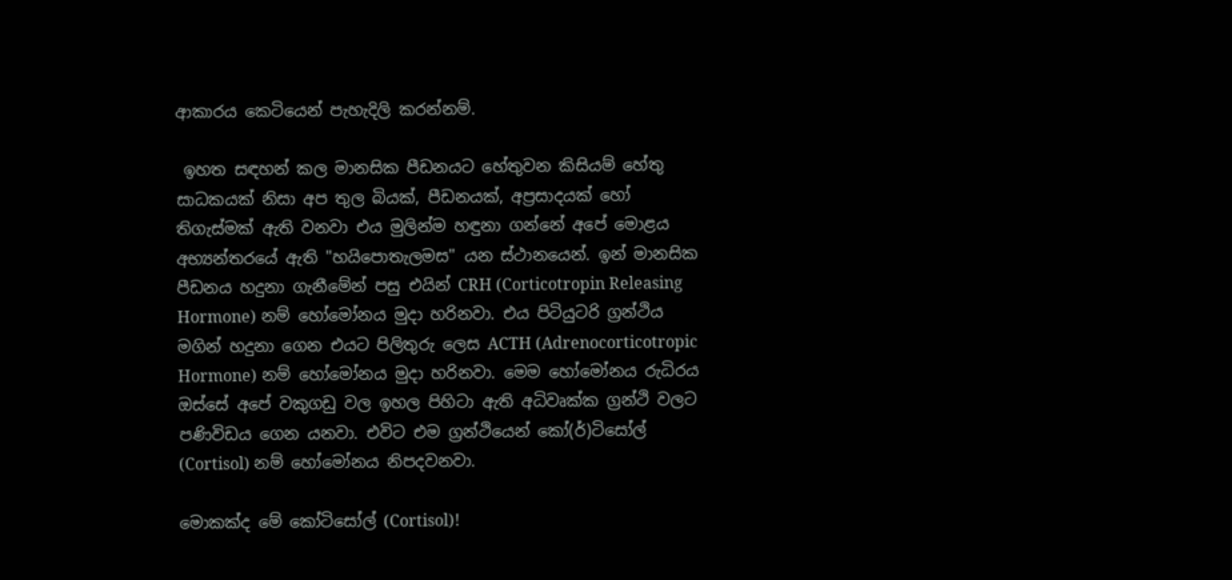ආකාරය කෙටියෙන් පැහැදිලි කරන්නම්.

 ඉහත සඳහන් කල මානසික පීඩනයට හේතුවන කිසියම් හේතු සාධකයක් නිසා අප තුල බියක්, පීඩනයක්, අප්‍රසාදයක් හෝ තිගැස්මක් ඇති වනවා එය මුලින්ම හඳුනා ගන්නේ අපේ මොළය අභ්‍යන්තරයේ ඇති "හයිපොතැලමස" යන ස්ථානයෙන්. ඉන් මානසික පීඩනය හදුනා ගැනීමේන් පසු එයින් CRH (Corticotropin Releasing Hormone) නම් හෝමෝනය මුදා හරිනවා. එය පිටියුටරි ග්‍රන්ථිය මගින් හදුනා ගෙන එයට පිලිතුරු ලෙස ACTH (Adrenocorticotropic Hormone) නම් හෝමෝනය මුදා හරිනවා. මෙම හෝමෝනය රුධිරය ඔස්සේ අපේ වකුගඩු වල ඉහල පිහිටා ඇති අධිවෘක්ක ග්‍රන්ථි වලට පණිවිඩය ගෙන යනවා. එවිට එම ග්‍රන්ථියෙන් කෝ(ර්)ටිසෝල් (Cortisol) නම් හෝමෝනය නිපදවනවා.

මොකක්ද මේ කෝටිසෝල් (Cortisol)!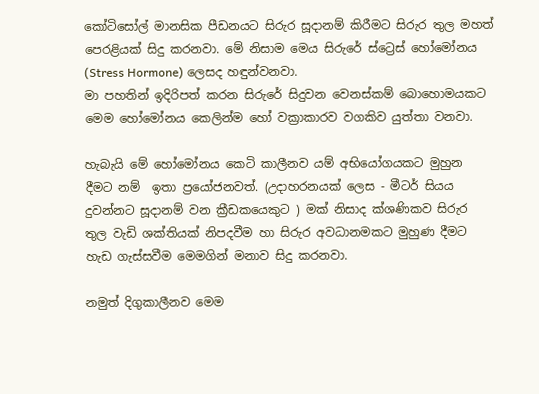කෝටිසෝල් මානසික පීඩනයට සිරුර සූදානම් කිරීමට සිරුර තුල මහත් පෙරළියක් සිදු කරනවා. මේ නිසාම මෙය සිරුරේ ස්ට්‍රෙස් හෝමෝනය (Stress Hormone) ලෙසද හඳුන්වනවා.
මා පහතින් ඉදිරිපත් කරන සිරුරේ සිදුවන වෙනස්කම් බොහොමයකට මෙම හෝමෝනය කෙලින්ම හෝ වක්‍රාකාරව වගකිව යුත්තා වනවා.

හැබැයි මේ හෝමෝනය කෙටි කාලීනව යම් අභියෝගයකට මුහුන දීමට නම්  ඉතා ප්‍රයෝජනවත්. (උදාහරනයක් ලෙස - මීටර් සියය දුවන්නට සූදානම් වන ක්‍රීඩකයෙකුට ) මක් නිසාද ක්ශණිකව සිරුර තුල වැඩි ශක්තියක් නිපදවීම හා සිරුර අවධානමකට මුහුණ දීමට හැඩ ගැස්සවීම මෙමගින් මනාව සිදු කරනවා.

නමුත් දිගුකාලීනව මෙම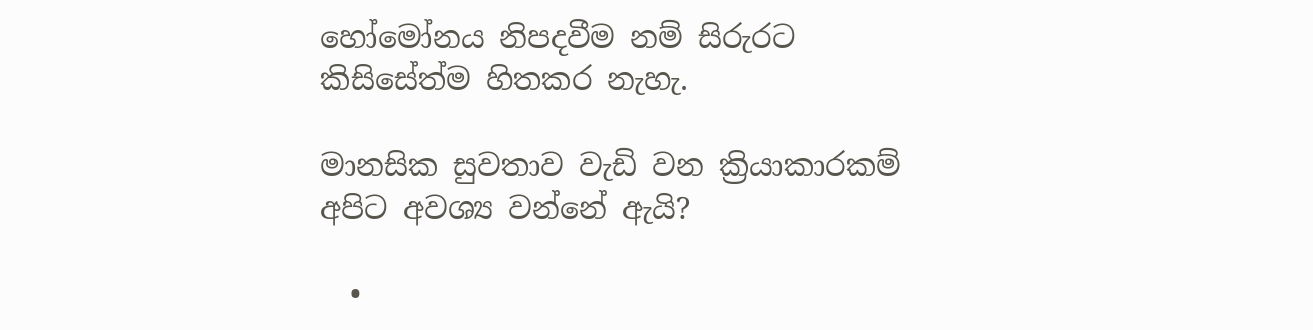හෝමෝනය නිපදවීම නම් සිරුරට කිසිසේත්ම හිතකර නැහැ.

මානසික සුවතාව වැඩි වන ක්‍රියාකාරකම් අපිට අවශ්‍ය වන්නේ ඇයි?

  •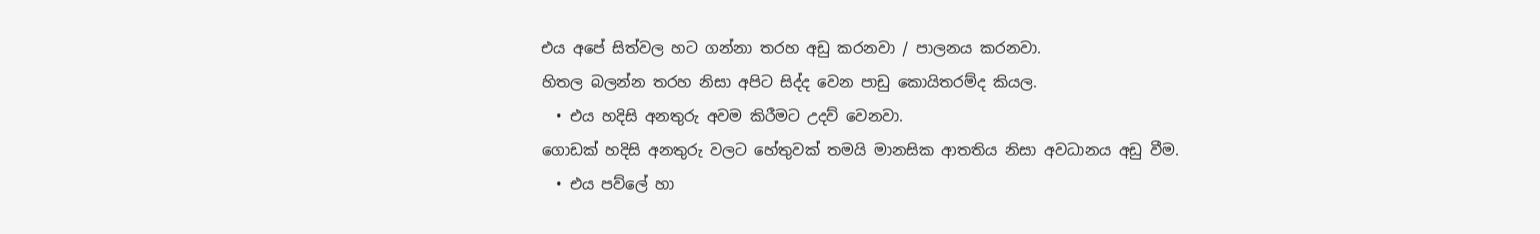එය අපේ සිත්වල හට ගන්නා තරහ අඩු කරනවා / පාලනය කරනවා.
හිතල බලන්න තරහ නිසා අපිට සිද්ද වෙන පාඩු කොයිතරම්ද කියල.
  • එය හදිසි අනතුරු අවම කිරීමට උදව් වෙනවා.
ගොඩක් හදිසි අනතුරු වලට හේතුවක් තමයි මානසික ආතතිය නිසා අවධානය අඩු වීම.
  • එය පව්ලේ හා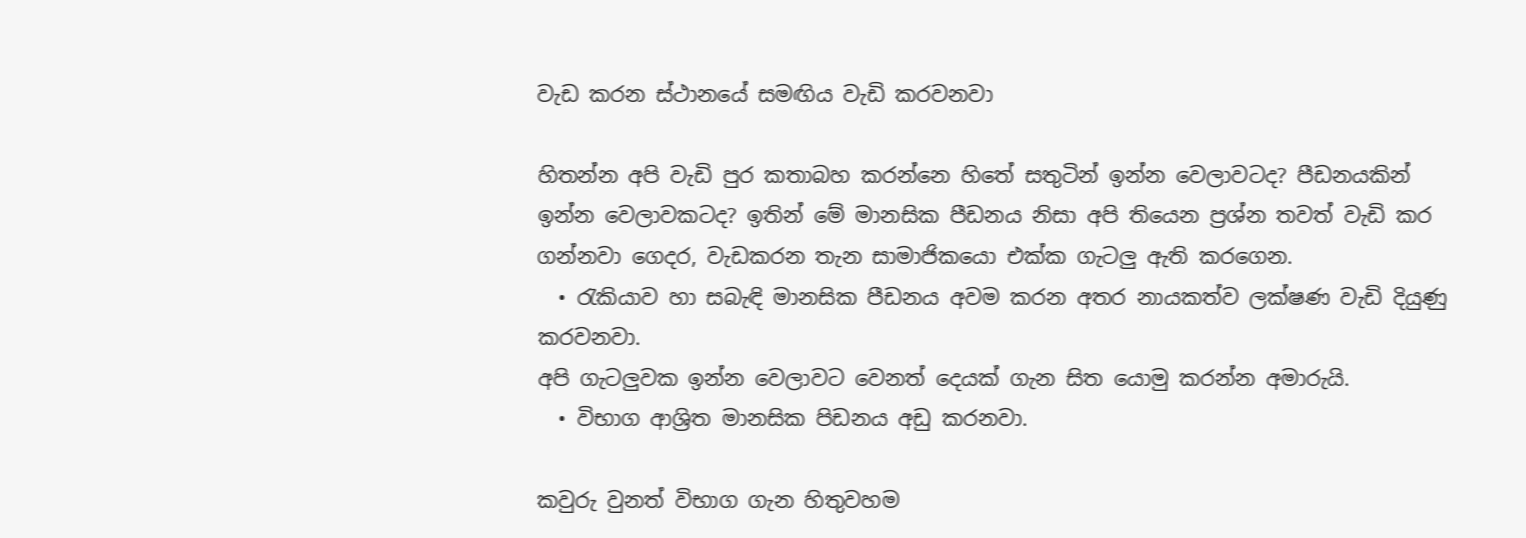වැඩ කරන ස්ථානයේ සමඟිය වැඩි කරවනවා

හිතන්න අපි වැඩි පුර කතාබහ කරන්නෙ හිතේ සතුටින් ඉන්න වෙලාවටද? පීඩනයකින් ඉන්න වෙලාවකටද? ඉතින් මේ මානසික පීඩනය නිසා අපි තියෙන ප්‍රශ්න තවත් වැඩි කර ගන්නවා ගෙදර, වැඩකරන තැන සාමාජිකයො එක්ක ගැටලු ඇති කරගෙන.
  • රැකියාව හා සබැඳි මානසික පීඩනය අවම කරන අතර නායකත්ව ලක්ෂණ වැඩි දියුණු කරවනවා.
අපි ගැටලුවක ඉන්න වෙලාවට වෙනත් දෙයක් ගැන සිත යොමු කරන්න අමාරුයි.
  • විභාග ආශ්‍රිත මානසික පිඩනය අඩු කරනවා.

කවුරු වුනත් විභාග ගැන හිතුවහම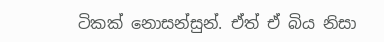ටිකක් නොසන්සුන්. ඒත් ඒ බිය නිසා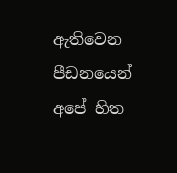ඇතිවෙන පීඩනයෙන් අපේ හිත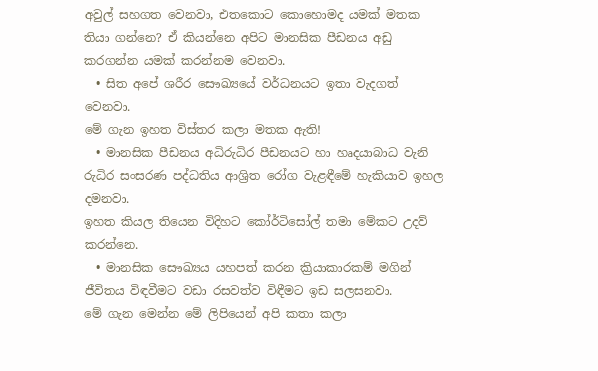අවුල් සහගත වෙනවා, එතකොට කොහොමද යමක් මතක තියා ගන්නෙ? ඒ කියන්නෙ අපිට මානසික පීඩනය අඩු කරගන්න යමක් කරන්නම වෙනවා.
  • සිත අපේ ශරීර සෞඛ්‍යයේ වර්ධනයට ඉතා වැදගත් වෙනවා.
මේ ගැන ඉහත විස්තර කලා මතක ඇති!
  • මානසික පීඩනය අධිරුධිර පීඩනයට හා හෘදයාබාධ වැනි රුධිර සංසරණ පද්ධතිය ආශ්‍රිත රෝග වැළඳීමේ හැකියාව ඉහල දමනවා.
ඉහත කියල තියෙන විදිහට කෝර්ටිසෝල් තමා මේකට උදව් කරන්නෙ.
  • මානසික සෞඛ්‍යය යහපත් කරන ක්‍රියාකාරකම් මගින් ජීවිතය විඳවීමට වඩා රසවත්ව විඳීමට ඉඩ සලසනවා.
මේ ගැන මෙන්න මේ ලිපියෙන් අපි කතා කලා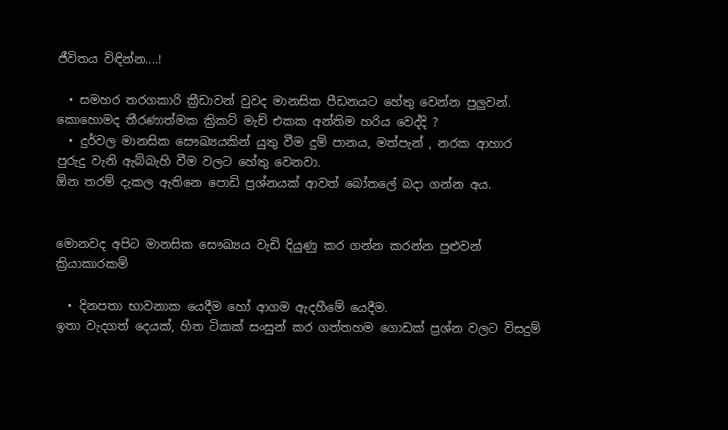ජීවිතය විඳින්න....!

  • සමහර තරගකාරි ක්‍රීඩාවන් වුවද මානසික පීඩනයට හේතු වෙන්න පුලුවන්.
කොහොමද තීරණාත්මක ක්‍රිකට් මැච් එකක අන්තිම හරිය වෙද්දි ?
  • දුර්වල මානසික සෞඛ්‍යයකින් යුතු වීම දුම් පානය, මත්පැන් , නරක ආහාර පුරුදු වැනි ඇබ්බැහි වීම වලට හේතු වෙනවා.
ඕන තරම් දැකල ඇතිනෙ පොඩි ප්‍රශ්නයක් ආවත් බෝතලේ බදා ගන්න අය.


මොනවද අපිට මානසික සෞඛ්‍යය වැඩි දියුණු කර ගන්න කරන්න පුළුවන් ක්‍රියාකාරකම්

  • දිනපතා භාවනාක යෙදීම හෝ ආගම ඇදහීමේ යෙදීම.
ඉතා වැදගත් දෙයක්, හිත ටිකක් සංසුන් කර ගත්තහම ගොඩක් ප්‍රශ්න වලට විසදුම්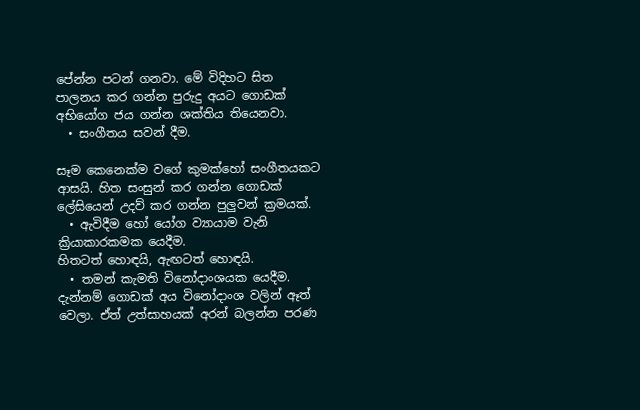පේන්න පටන් ගනවා. මේ විදිහට සිත පාලනය කර ගන්න පුරුදු අයට ගොඩක් අභියෝග ජය ගන්න ශක්තිය තියෙනවා.
  • සංගීතය සවන් දීම.

සෑම කෙනෙක්ම වගේ කුමක්හෝ සංගීතයකට ආසයි. හිත සංසුන් කර ගන්න ගොඩක් ලේසියෙන් උදව් කර ගන්න පුලුවන් ක්‍රමයක්.
  • ඇවිදීම හෝ යෝග ව්‍යායාම වැනි ක්‍රියාකාරකමක යෙදීම.
හිතටත් හොඳයි, ඇඟටත් හොඳයි.
  • තමන් කැමති විනෝදාංශයක යෙදීම.
දැන්නම් ගොඩක් අය විනෝදාංශ වලින් ඈත් වෙලා. ඒත් උත්සාහයක් අරන් බලන්න පරණ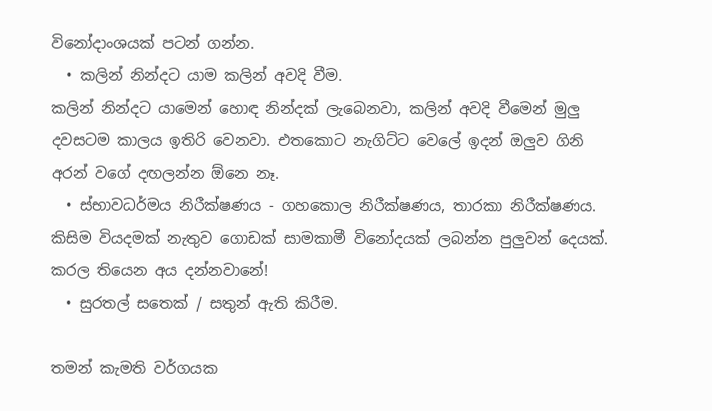විනෝදාංශයක් පටන් ගන්න.
  • කලින් නින්දට යාම කලින් අවදි වීම.
කලින් නින්දට යාමෙන් හොඳ නින්දක් ලැබෙනවා, කලින් අවදි වීමෙන් මුලු දවසටම කාලය ඉතිරි වෙනවා. එතකොට නැගිට්ට වෙලේ ඉදන් ඔලුව ගිනි අරන් වගේ දඟලන්න ඕනෙ නෑ.
  • ස්භාවධර්මය නිරීක්ෂණය - ගහකොල නිරීක්ෂණය, තාරකා නිරීක්ෂණය.
කිසිම වියදමක් නැතුව ගොඩක් සාමකාමී විනෝදයක් ලබන්න පුලුවන් දෙයක්. කරල තියෙන අය දන්නවානේ!
  • සුරතල් සතෙක් / සතුන් ඇති කිරීම.

තමන් කැමති වර්ගයක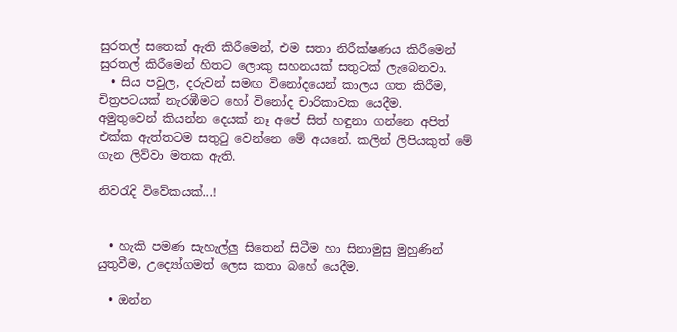සුරතල් සතෙක් ඇති කිරීමෙන්, එම සතා නිරීක්ෂණය කිරීමෙන් සුරතල් කිරීමෙන් හිතට ලොකු සහනයක් සතුටක් ලැබෙනවා.
  • සිය පවුල, දරුවන් සමඟ විනෝදයෙන් කාලය ගත කිරීම, චිත්‍රපටයක් නැරඹීමට හෝ විනෝද චාරිකාවක යෙදීම.
අමුතුවෙන් කියන්න දෙයක් නෑ අපේ සිත් හඳුනා ගන්නෙ අපිත් එක්ක ඇත්තටම සතුටු වෙන්නෙ මේ අයනේ. කලින් ලිපියකුත් මේ ගැන ලිව්වා මතක ඇති.

නිවරැදි විවේකයක්...!


  • හැකි පමණ සැහැල්ලු සිතෙන් සිටීම හා සිනාමුසු මුහුණින් යුතුවීම, උද්‍යෝගමත් ලෙස කතා බහේ යෙදීම.

  • ඔන්න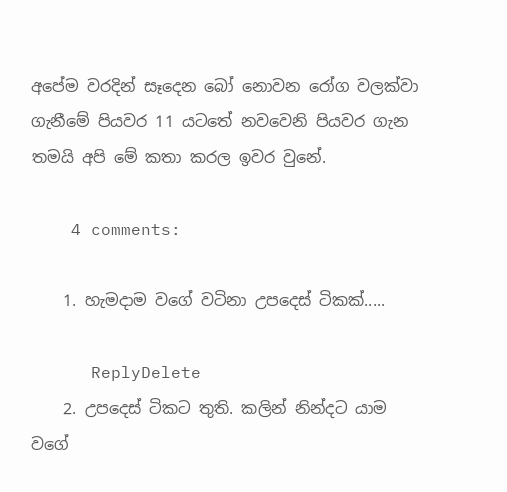අපේම වරදින් සෑදෙන බෝ නොවන රෝග වලක්වා ගැනීමේ පියවර 11 යටතේ නවවෙනි පියවර ගැන තමයි අපි මේ කතා කරල ඉවර වුනේ.

    4 comments:

    1. හැමදාම වගේ වටිනා උපදෙස් ටිකක්.....

      ReplyDelete
    2. උපදෙස් ටිකට තුති. කලින් නින්දට යාම වගේ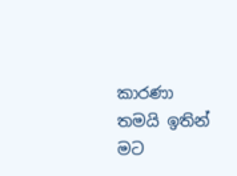කාරණා තමයි ඉතින් මට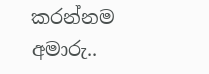කරන්නම අමාරු..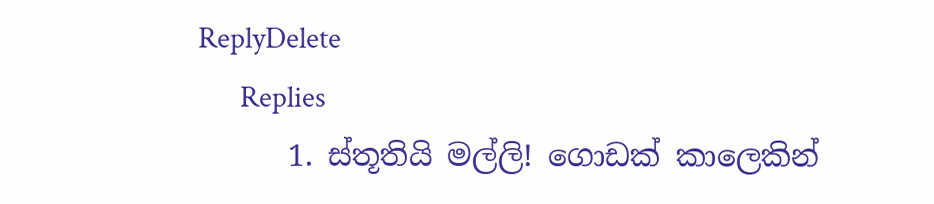ReplyDelete
      Replies
      1. ස්තූතියි මල්ලි! ගොඩක් කාලෙකින්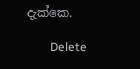දැක්කෙ.

        Delete